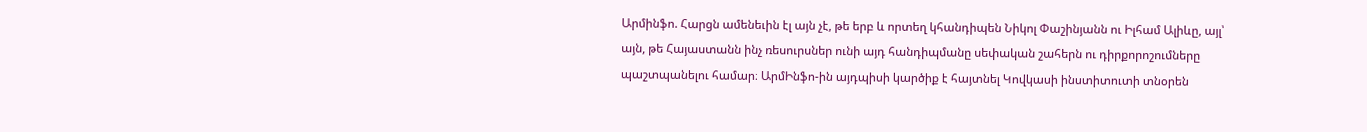Արմինֆո. Հարցն ամենեւին էլ այն չէ, թե երբ և որտեղ կհանդիպեն Նիկոլ Փաշինյանն ու Իլհամ Ալիևը, այլ՝ այն, թե Հայաստանն ինչ ռեսուրսներ ունի այդ հանդիպմանը սեփական շահերն ու դիրքորոշումները պաշտպանելու համար։ ԱրմԻնֆո-ին այդպիսի կարծիք է հայտնել Կովկասի ինստիտուտի տնօրեն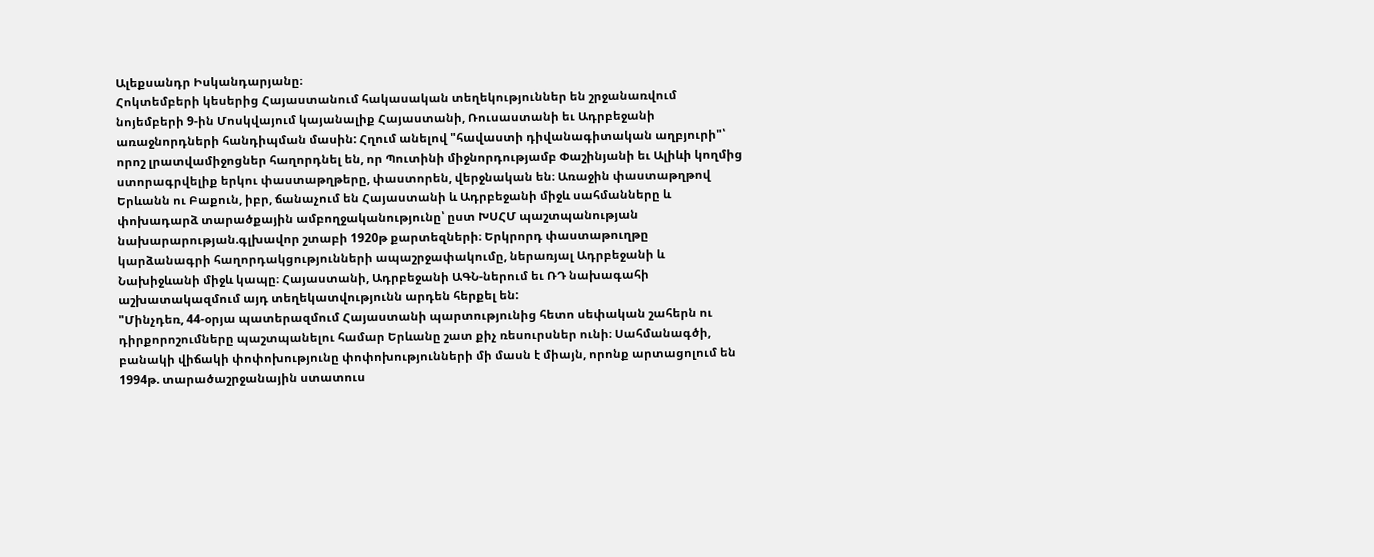Ալեքսանդր Իսկանդարյանը։
Հոկտեմբերի կեսերից Հայաստանում հակասական տեղեկություններ են շրջանառվում նոյեմբերի 9-ին Մոսկվայում կայանալիք Հայաստանի, Ռուսաստանի եւ Ադրբեջանի առաջնորդների հանդիպման մասին: Հղում անելով "հավաստի դիվանագիտական աղբյուրի"՝ որոշ լրատվամիջոցներ հաղորդնել են, որ Պուտինի միջնորդությամբ Փաշինյանի եւ Ալիևի կողմից ստորագրվելիք երկու փաստաթղթերը, փաստորեն, վերջնական են։ Առաջին փաստաթղթով Երևանն ու Բաքուն, իբր, ճանաչում են Հայաստանի և Ադրբեջանի միջև սահմանները և փոխադարձ տարածքային ամբողջականությունը՝ ըստ ԽՍՀՄ պաշտպանության նախարարության.գլխավոր շտաբի 1920թ քարտեզների։ Երկրորդ փաստաթուղթը կարձանագրի հաղորդակցությունների ապաշրջափակումը, ներառյալ Ադրբեջանի և Նախիջևանի միջև կապը։ Հայաստանի, Ադրբեջանի ԱԳՆ-ներում եւ ՌԴ նախագահի աշխատակազմում այդ տեղեկատվությունն արդեն հերքել են:
"Մինչդեռ, 44-օրյա պատերազմում Հայաստանի պարտությունից հետո սեփական շահերն ու դիրքորոշումները պաշտպանելու համար Երևանը շատ քիչ ռեսուրսներ ունի։ Սահմանագծի, բանակի վիճակի փոփոխությունը փոփոխությունների մի մասն է միայն, որոնք արտացոլում են 1994թ. տարածաշրջանային ստատուս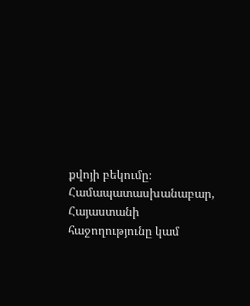քվոյի բեկումը։ Համապատասխանաբար, Հայաստանի հաջողությունը կամ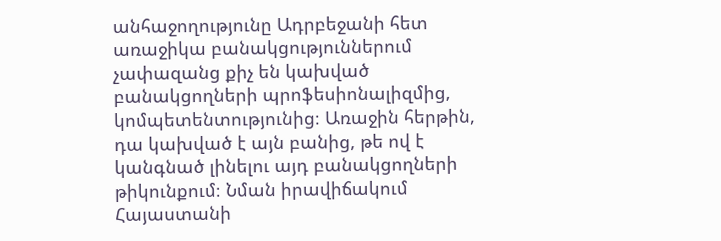անհաջողությունը Ադրբեջանի հետ առաջիկա բանակցություններում չափազանց քիչ են կախված բանակցողների պրոֆեսիոնալիզմից, կոմպետենտությունից։ Առաջին հերթին, դա կախված է այն բանից, թե ով է կանգնած լինելու այդ բանակցողների թիկունքում։ Նման իրավիճակում Հայաստանի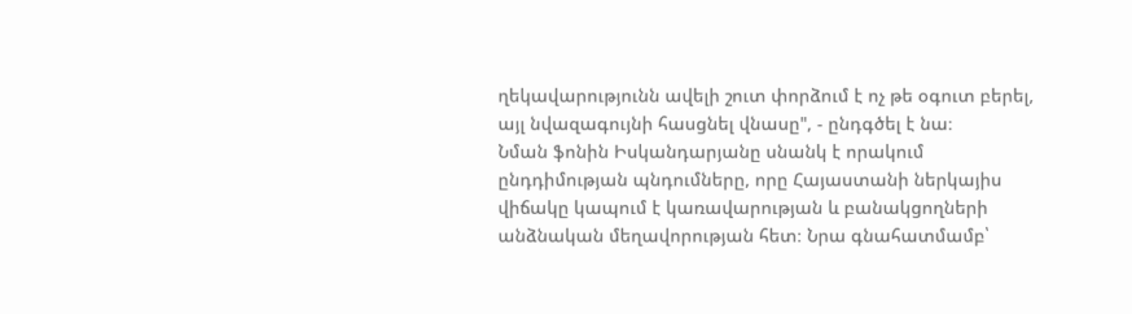ղեկավարությունն ավելի շուտ փորձում է ոչ թե օգուտ բերել, այլ նվազագույնի հասցնել վնասը", - ընդգծել է նա։
Նման ֆոնին Իսկանդարյանը սնանկ է որակում ընդդիմության պնդումները, որը Հայաստանի ներկայիս վիճակը կապում է կառավարության և բանակցողների անձնական մեղավորության հետ։ Նրա գնահատմամբ՝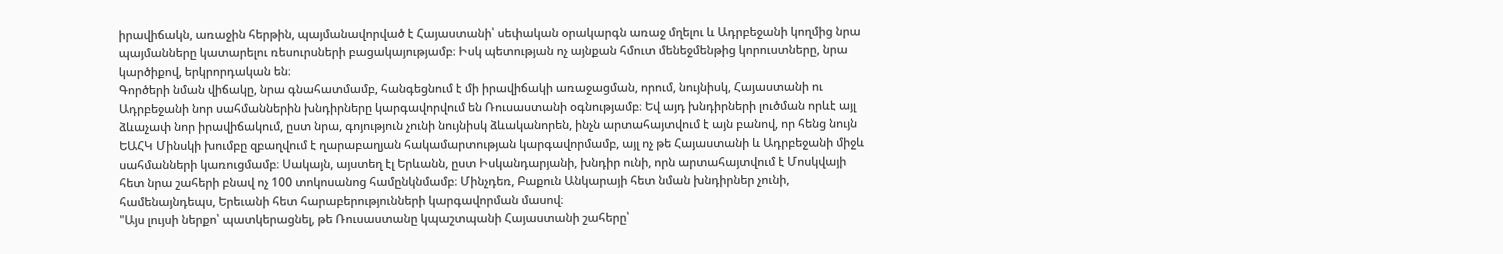իրավիճակն, առաջին հերթին, պայմանավորված է Հայաստանի՝ սեփական օրակարգն առաջ մղելու և Ադրբեջանի կողմից նրա պայմանները կատարելու ռեսուրսների բացակայությամբ։ Իսկ պետության ոչ այնքան հմուտ մենեջմենթից կորուստները, նրա կարծիքով, երկրորդական են։
Գործերի նման վիճակը, նրա գնահատմամբ, հանգեցնում է մի իրավիճակի առաջացման, որում, նույնիսկ, Հայաստանի ու Ադրբեջանի նոր սահմաններին խնդիրները կարգավորվում են Ռուսաստանի օգնությամբ։ Եվ այդ խնդիրների լուծման որևէ այլ ձևաչափ նոր իրավիճակում, ըստ նրա, գոյություն չունի նույնիսկ ձևականորեն, ինչն արտահայտվում է այն բանով, որ հենց նույն ԵԱՀԿ Մինսկի խումբը զբաղվում է ղարաբաղյան հակամարտության կարգավորմամբ, այլ ոչ թե Հայաստանի և Ադրբեջանի միջև սահմանների կառուցմամբ։ Սակայն, այստեղ էլ Երևանն, ըստ Իսկանդարյանի, խնդիր ունի, որն արտահայտվում է Մոսկվայի հետ նրա շահերի բնավ ոչ 100 տոկոսանոց համընկնմամբ։ Մինչդեռ, Բաքուն Անկարայի հետ նման խնդիրներ չունի, համենայնդեպս, Երեւանի հետ հարաբերությունների կարգավորման մասով։
"Այս լույսի ներքո՝ պատկերացնել, թե Ռուսաստանը կպաշտպանի Հայաստանի շահերը՝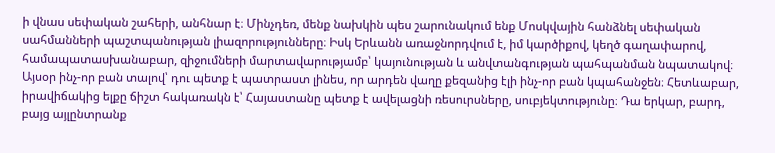ի վնաս սեփական շահերի, անհնար է։ Մինչդեռ, մենք նախկին պես շարունակում ենք Մոսկվային հանձնել սեփական սահմանների պաշտպանության լիազորությունները։ Իսկ Երևանն առաջնորդվում է, իմ կարծիքով, կեղծ գաղափարով, համապատասխանաբար, զիջումների մարտավարությամբ՝ կայունության և անվտանգության պահպանման նպատակով։ Այսօր ինչ-որ բան տալով՝ դու պետք է պատրաստ լինես, որ արդեն վաղը քեզանից էլի ինչ-որ բան կպահանջեն։ Հետևաբար, իրավիճակից ելքը ճիշտ հակառակն է՝ Հայաստանը պետք է ավելացնի ռեսուրսները, սուբյեկտությունը։ Դա երկար, բարդ, բայց այլընտրանք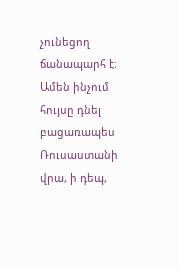չունեցող ճանապարհ է։ Ամեն ինչում հույսը դնել բացառապես Ռուսաստանի վրա, ի դեպ,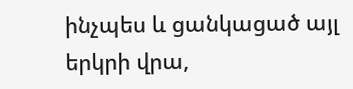ինչպես և ցանկացած այլ երկրի վրա,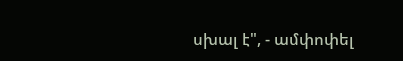սխալ է", - ամփոփել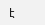է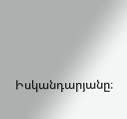Իսկանդարյանը։